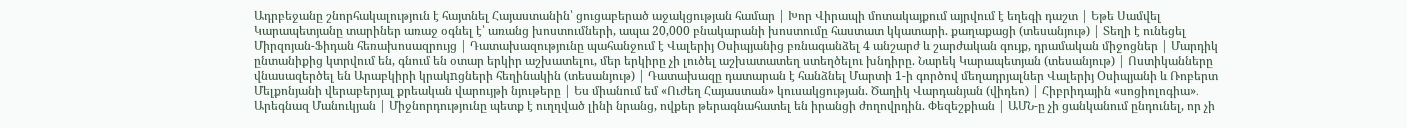Ադրբեջանը շնորհակալություն է հայտնել Հայաստանին՝ ցուցաբերած աջակցության համար | Խոր Վիրապի մոտակայքում այրվում է եղեգի դաշտ | Եթե Սամվել Կարապետյանը տարիներ առաջ օգնել է՝ առանց խոստումների, ապա 20,000 բնակարանի խոստումը հաստատ կկատարի. քաղաքացի (տեսանյութ) | Տեղի է ունեցել Միրզոյան-Ֆիդան հեռախոսազրույց | Դատախազությունը պահանջում է Վալերիյ Օսիպյանից բռնագանձել 4 անշարժ և շարժական գույք, դրամական միջոցներ | Մարդիկ ընտանիքից կտրվում են, գնում են օտար երկիր աշխատելու, մեր երկիրը չի լուծել աշխատատեղ ստեղծելու խնդիրը. Նարեկ Կարապետյան (տեսանյութ) | Ոստիկանները վնասազերծել են Արաբկիրի կրակnցների հեղինակին (տեսանյութ) | Դատախազը դատարան է հանձնել Մարտի 1-ի գործով մեղադրյալներ Վալերիյ Օսիպյանի և Ռոբերտ Մելքոնյանի վերաբերյալ քրեական վարույթի նյութերը | Ես միանում եմ «Ուժեղ Հայաստան» կուսակցության. Ծաղիկ Վարդանյան (վիդեո) | Հիբրիդային «սոցիոլոգիա»․ Արեգնազ Մանուկյան | Միջնորդությունը պետք է ուղղված լինի նրանց, ովքեր թերագնահատել են իրանցի ժողովրդին. Փեզեշքիան | ԱՄՆ-ը չի ցանկանում ընդունել, որ չի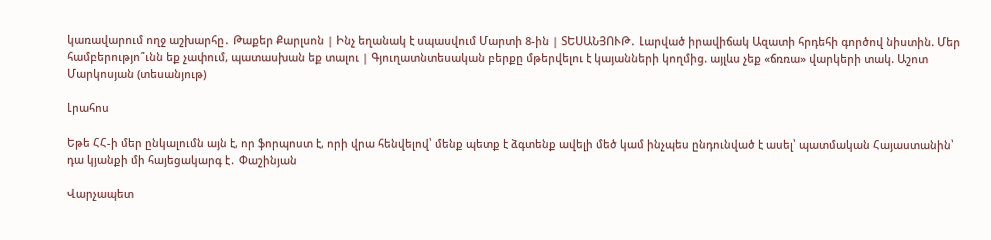կառավարում ողջ աշխարհը․ Թաքեր Քարլսոն | Ինչ եղանակ է սպասվում Մարտի 8-ին | ՏԵՍԱՆՅՈՒԹ․ Լարված իրավիճակ Ազատի հրդեհի գործով նիստին. Մեր համբերությո՞ւնն եք չափում, պատասխան եք տալու | Գյուղատնտեսական բերքը մթերվելու է կայանների կողմից. այլևս չեք «ճռռա» վարկերի տակ. Աշոտ Մարկոսյան (տեսանյութ)

Լրահոս

Եթե ՀՀ-ի մեր ընկալումն այն է, որ ֆորպոստ է, որի վրա հենվելով՝ մենք պետք է ձգտենք ավելի մեծ կամ ինչպես ընդունված է ասել՝ պատմական Հայաստանին՝ դա կյանքի մի հայեցակարգ է․ Փաշինյան

Վարչապետ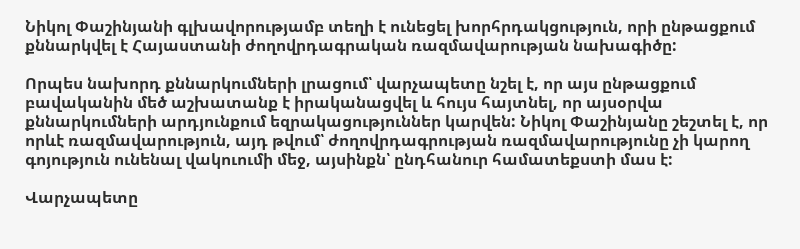Նիկոլ Փաշինյանի գլխավորությամբ տեղի է ունեցել խորհրդակցություն, որի ընթացքում քննարկվել է Հայաստանի ժողովրդագրական ռազմավարության նախագիծը:

Որպես նախորդ քննարկումների լրացում՝ վարչապետը նշել է, որ այս ընթացքում բավականին մեծ աշխատանք է իրականացվել և հույս հայտնել, որ այսօրվա քննարկումների արդյունքում եզրակացություններ կարվեն: Նիկոլ Փաշինյանը շեշտել է, որ որևէ ռազմավարություն, այդ թվում՝ ժողովրդագրության ռազմավարությունը չի կարող գոյություն ունենալ վակուումի մեջ, այսինքն՝ ընդհանուր համատեքստի մաս է:

Վարչապետը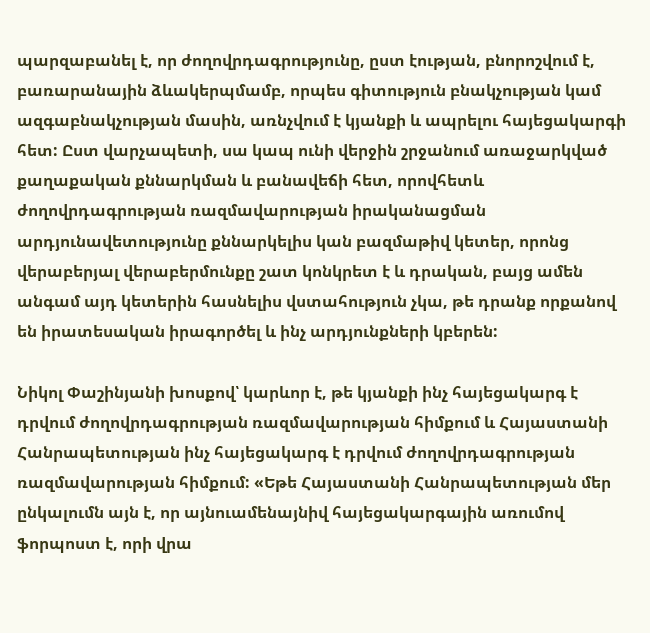պարզաբանել է, որ ժողովրդագրությունը, ըստ էության, բնորոշվում է, բառարանային ձևակերպմամբ, որպես գիտություն բնակչության կամ ազգաբնակչության մասին, առնչվում է կյանքի և ապրելու հայեցակարգի հետ: Ըստ վարչապետի, սա կապ ունի վերջին շրջանում առաջարկված քաղաքական քննարկման և բանավեճի հետ, որովհետև ժողովրդագրության ռազմավարության իրականացման արդյունավետությունը քննարկելիս կան բազմաթիվ կետեր, որոնց վերաբերյալ վերաբերմունքը շատ կոնկրետ է և դրական, բայց ամեն անգամ այդ կետերին հասնելիս վստահություն չկա, թե դրանք որքանով են իրատեսական իրագործել և ինչ արդյունքների կբերեն:

Նիկոլ Փաշինյանի խոսքով՝ կարևոր է, թե կյանքի ինչ հայեցակարգ է դրվում ժողովրդագրության ռազմավարության հիմքում և Հայաստանի Հանրապետության ինչ հայեցակարգ է դրվում ժողովրդագրության ռազմավարության հիմքում: «Եթե Հայաստանի Հանրապետության մեր ընկալումն այն է, որ այնուամենայնիվ հայեցակարգային առումով ֆորպոստ է, որի վրա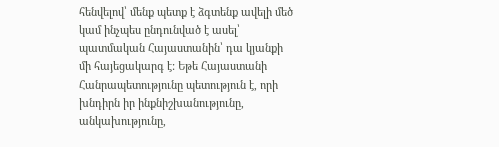հենվելով՝ մենք պետք է ձգտենք ավելի մեծ կամ ինչպես ընդունված է ասել՝ պատմական Հայաստանին՝ դա կյանքի մի հայեցակարգ է: Եթե Հայաստանի Հանրապետությունը պետություն է, որի խնդիրն իր ինքնիշխանությունը, անկախությունը,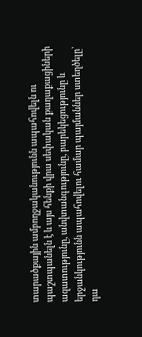տարածքային ամբողջականությունն ապահովելն ու պաշտպանելն է և այս հենքի վրա սեփական քաղաքացիների ազատությունը, անվտանգությունը, բարեկեցությունը և երջանկությունն ապահովելու համար պայմաններ ստեղծելը՝ դա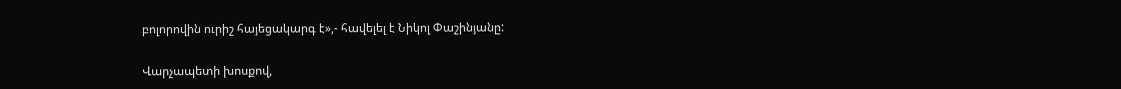բոլորովին ուրիշ հայեցակարգ է»,- հավելել է Նիկոլ Փաշինյանը:

Վարչապետի խոսքով,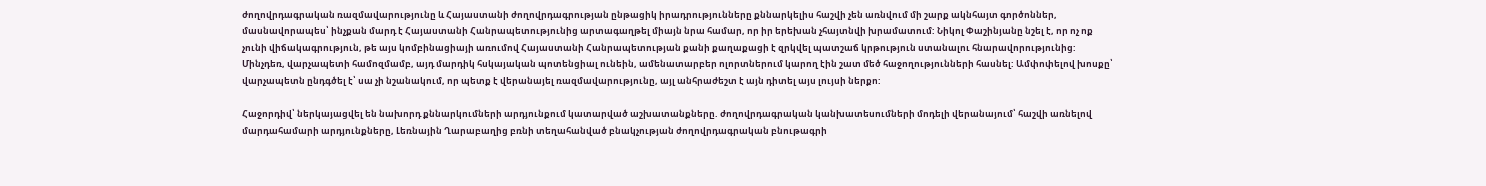ժողովրդագրական ռազմավարությունը և Հայաստանի ժողովրդագրության ընթացիկ իրադրությունները քննարկելիս հաշվի չեն առնվում մի շարք ակնհայտ գործոններ, մասնավորապես՝ ինչքան մարդ է Հայաստանի Հանրապետությունից արտագաղթել միայն նրա համար, որ իր երեխան չհայտնվի խրամատում: Նիկոլ Փաշինյանը նշել է, որ ոչ ոք չունի վիճակագրություն, թե այս կոմբինացիայի առումով Հայաստանի Հանրապետության քանի քաղաքացի է զրկվել պատշաճ կրթություն ստանալու հնարավորությունից: Մինչդեռ, վարչապետի համոզմամբ, այդ մարդիկ հսկայական պոտենցիալ ունեին, ամենատարբեր ոլորտներում կարող էին շատ մեծ հաջողությունների հասնել: Ամփոփելով խոսքը՝ վարչապետն ընդգծել է՝ սա չի նշանակում, որ պետք է վերանայել ռազմավարությունը, այլ անհրաժեշտ է այն դիտել այս լույսի ներքո:

Հաջորդիվ՝ ներկայացվել են նախորդ քննարկումների արդյունքում կատարված աշխատանքները. ժողովրդագրական կանխատեսումների մոդելի վերանայում՝ հաշվի առնելով մարդահամարի արդյունքները, Լեռնային Ղարաբաղից բռնի տեղահանված բնակչության ժողովրդագրական բնութագրի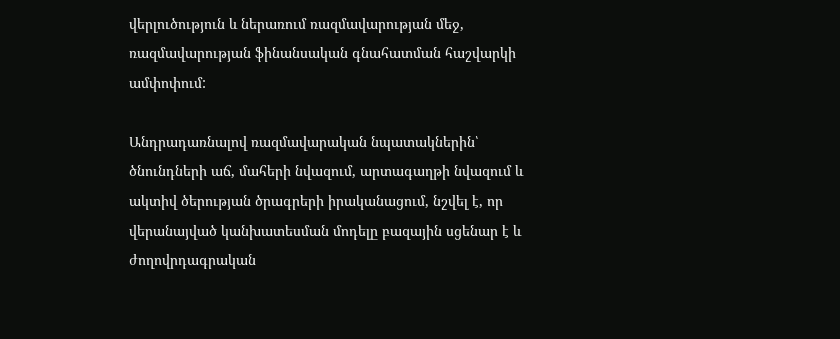վերլուծություն և ներառում ռազմավարության մեջ, ռազմավարության ֆինանսական գնահատման հաշվարկի ամփոփում:

Անդրադառնալով ռազմավարական նպատակներին՝ ծնունդների աճ, մահերի նվազում, արտագաղթի նվազում և ակտիվ ծերության ծրագրերի իրականացում, նշվել է, որ վերանայված կանխատեսման մոդելը բազային սցենար է և ժողովրդագրական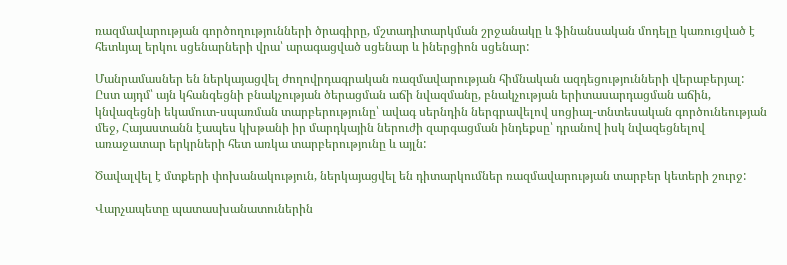ռազմավարության գործողությունների ծրագիրը, մշտադիտարկման շրջանակը և ֆինանսական մոդելը կառուցված է հետևյալ երկու սցենարների վրա՝ արագացված սցենար և իներցիոն սցենար:

Մանրամասներ են ներկայացվել ժողովրդագրական ռազմավարության հիմնական ազդեցությունների վերաբերյալ: Ըստ այդմ՝ այն կհանգեցնի բնակչության ծերացման աճի նվազմանը, բնակչության երիտասարդացման աճին, կնվազեցնի եկամուտ-սպառման տարբերությունը՝ ավագ սերնդին ներգրավելով սոցիալ-տնտեսական գործունեության մեջ, Հայաստանն էապես կխթանի իր մարդկային ներուժի զարգացման ինդեքսը՝ դրանով իսկ նվազեցնելով առաջատար երկրների հետ առկա տարբերությունը և այլն:

Ծավալվել է մտքերի փոխանակություն, ներկայացվել են դիտարկումներ ռազմավարության տարբեր կետերի շուրջ:

Վարչապետը պատասխանատուներին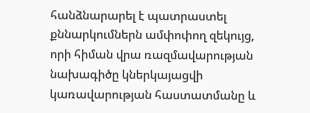հանձնարարել է պատրաստել քննարկումներն ամփոփող զեկույց, որի հիման վրա ռազմավարության նախագիծը կներկայացվի կառավարության հաստատմանը և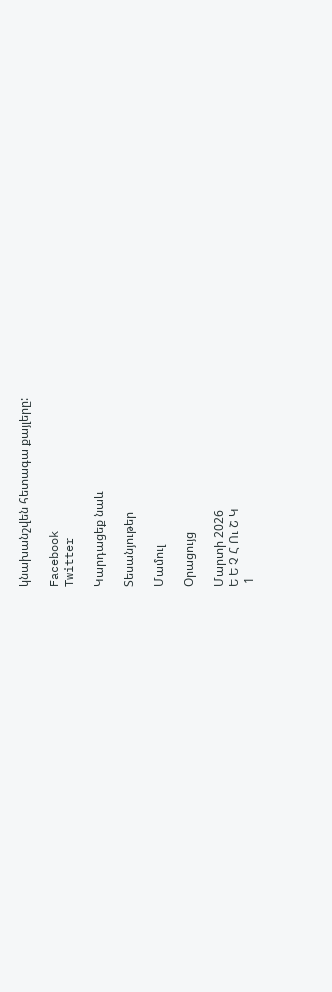կնախանշվեն հետագա քայլերը:

Facebook
Twitter

Կարդացեք նաև

Տեսանյութեր

Մամուլ

Օրացույց

Մարտի 2026
Ե Ե Չ Հ Ու Շ Կ
 1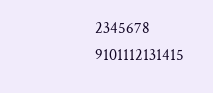2345678
9101112131415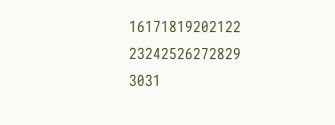16171819202122
23242526272829
3031